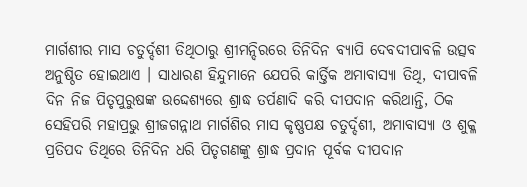ମାର୍ଗଶୀର ମାସ ଚତୁର୍ଦ୍ଦଶୀ ତିଥିଠାରୁ ଶ୍ରୀମନ୍ଦିରରେ ତିନିଦିନ ବ୍ୟାପି ଦେବଦୀପାବଳି ଉତ୍ସବ ଅନୁଷ୍ଠିତ ହୋଇଥାଏ । ସାଧାରଣ ହିନ୍ଦୁମାନେ ଯେପରି କାର୍ତ୍ତିକ ଅମାବାସ୍ୟା ତିଥି, ଦୀପାବଳି ଦିନ ନିଜ ପିତୃପୁରୁଷଙ୍କ ଉଦ୍ଦେଶ୍ୟରେ ଶ୍ରାଦ୍ଧ ତର୍ପଣାଦି କରି ଦୀପଦାନ କରିଥାନ୍ତି, ଠିକ ସେହିପରି ମହାପ୍ରଭୁ ଶ୍ରୀଜଗନ୍ନାଥ ମାର୍ଗଶିର ମାସ କୃଷ୍ଣପକ୍ଷ ଚତୁର୍ଦ୍ଦଶୀ, ଅମାବାସ୍ୟା ଓ ଶୁକ୍ଳ ପ୍ରତିପଦ ତିଥିରେ ତିନିଦିନ ଧରି ପିତୃଗଣଙ୍କୁ ଶ୍ରାଦ୍ଧ ପ୍ରଦାନ ପୂର୍ବକ ଦୀପଦାନ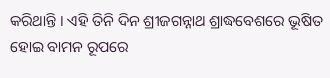କରିଥାନ୍ତି । ଏହି ତିନି ଦିନ ଶ୍ରୀଜଗନ୍ନାଥ ଶ୍ରାଦ୍ଧବେଶରେ ଭୂଷିତ ହୋଇ ବାମନ ରୂପରେ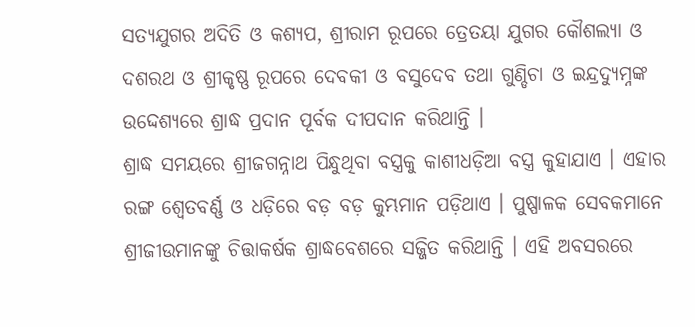ସତ୍ୟଯୁଗର ଅଦିତି ଓ କଶ୍ୟପ, ଶ୍ରୀରାମ ରୂପରେ ତ୍ରେତୟା ଯୁଗର କୌଶଲ୍ୟା ଓ ଦଶରଥ ଓ ଶ୍ରୀକୃଷ୍ଣ ରୂପରେ ଦେବକୀ ଓ ବସୁଦେବ ତଥା ଗୁଣ୍ଡିଚା ଓ ଇନ୍ଦ୍ରଦ୍ୟୁମ୍ନଙ୍କ ଉଦ୍ଦେଶ୍ୟରେ ଶ୍ରାଦ୍ଧ ପ୍ରଦାନ ପୂର୍ବକ ଦୀପଦାନ କରିଥାନ୍ତି ।
ଶ୍ରାଦ୍ଧ ସମୟରେ ଶ୍ରୀଜଗନ୍ନାଥ ପିନ୍ଧୁଥିବା ବସ୍ତ୍ରକୁ କାଶୀଧଡ଼ିଆ ବସ୍ତ୍ର କୁହାଯାଏ । ଏହାର ରଙ୍ଗ ଶ୍ୱେତବର୍ଣ୍ଣ ଓ ଧଡ଼ିରେ ବଡ଼ ବଡ଼ କୁମ୍ଭମାନ ପଡ଼ିଥାଏ । ପୁଷ୍ପାଳକ ସେବକମାନେ ଶ୍ରୀଜୀଉମାନଙ୍କୁ ଚିତ୍ତାକର୍ଷକ ଶ୍ରାଦ୍ଧବେଶରେ ସଜ୍ଜିତ କରିଥାନ୍ତି । ଏହି ଅବସରରେ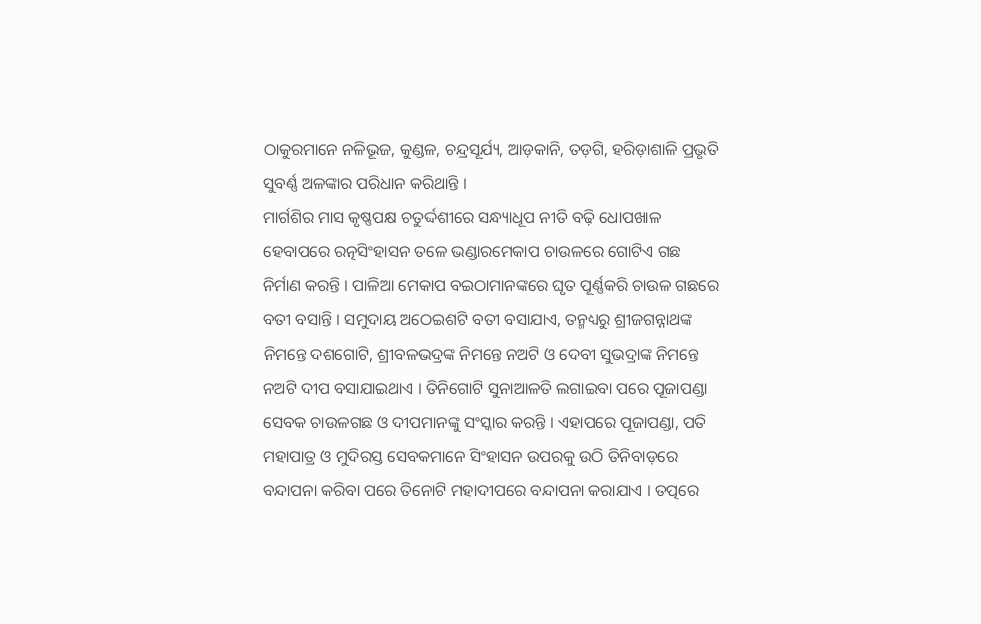ଠାକୁରମାନେ ନଳିଭୂଜ, କୁଣ୍ଡଳ, ଚନ୍ଦ୍ରସୂର୍ଯ୍ୟ, ଆଡ଼କାନି, ତଡ଼ଗି, ହରିଡ଼ାଶାଳି ପ୍ରଭୃତି ସୁବର୍ଣ୍ଣ ଅଳଙ୍କାର ପରିଧାନ କରିଥାନ୍ତି ।
ମାର୍ଗଶିର ମାସ କୃଷ୍ଣପକ୍ଷ ଚତୁର୍ଦ୍ଦଶୀରେ ସନ୍ଧ୍ୟାଧୂପ ନୀତି ବଢ଼ି ଧୋପଖାଳ ହେବାପରେ ରତ୍ନସିଂହାସନ ତଳେ ଭଣ୍ଡାରମେକାପ ଚାଉଳରେ ଗୋଟିଏ ଗଛ ନିର୍ମାଣ କରନ୍ତି । ପାଳିଆ ମେକାପ ବଇଠାମାନଙ୍କରେ ଘୃତ ପୂର୍ଣ୍ଣକରି ଚାଉଳ ଗଛରେ ବତୀ ବସାନ୍ତି । ସମୁଦାୟ ଅଠେଇଶଟି ବତୀ ବସାଯାଏ, ତନ୍ମଧ୍ୟରୁ ଶ୍ରୀଜଗନ୍ନାଥଙ୍କ ନିମନ୍ତେ ଦଶଗୋଟି, ଶ୍ରୀବଳଭଦ୍ରଙ୍କ ନିମନ୍ତେ ନଅଟି ଓ ଦେବୀ ସୁଭଦ୍ରାଙ୍କ ନିମନ୍ତେ ନଅଟି ଦୀପ ବସାଯାଇଥାଏ । ତିନିଗୋଟି ସୁନାଆଳତି ଲଗାଇବା ପରେ ପୂଜାପଣ୍ଡା ସେବକ ଚାଉଳଗଛ ଓ ଦୀପମାନଙ୍କୁ ସଂସ୍କାର କରନ୍ତି । ଏହାପରେ ପୂଜାପଣ୍ଡା, ପତି ମହାପାତ୍ର ଓ ମୁଦିରସ୍ତ ସେବକମାନେ ସିଂହାସନ ଉପରକୁ ଉଠି ତିନିବାଡ଼ରେ ବନ୍ଦାପନା କରିବା ପରେ ତିନୋଟି ମହାଦୀପରେ ବନ୍ଦାପନା କରାଯାଏ । ତତ୍ପରେ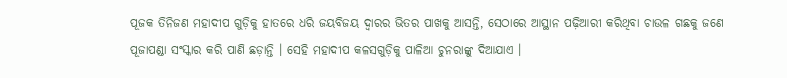ପୂଜକ ତିନିଜଣ ମହାଦୀପ ଗୁଡ଼ିକୁ ହାତରେ ଧରି ଜୟବିଜୟ ଦ୍ୱାରର ଭିତର ପାଖକୁ ଆସନ୍ତି, ସେଠାରେ ଆସ୍ଥାନ ପଢ଼ିଆରୀ କରିଥିବା ଚାଉଳ ଗଛକୁ ଜଣେ ପୂଜାପଣ୍ଡା ସଂସ୍କାର କରି ପାଣି ଛଡ଼ାନ୍ତି । ସେହି ମହାଦୀପ କଳସଗୁଡ଼ିକୁ ପାଳିଆ ଚୁନରାଙ୍କୁ ଦିଆଯାଏ ।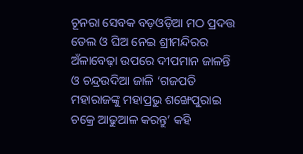ଚୂନରା ସେବକ ବଡ଼ଓଡ଼ିଆ ମଠ ପ୍ରଦତ୍ତ ତେଲ ଓ ଘିଅ ନେଇ ଶ୍ରୀମନ୍ଦିରର ଅଁଳାବେଢ଼ା ଉପରେ ଦୀପମାନ ଜାଳନ୍ତି ଓ ଚନ୍ଦ୍ରଉଦିଆ ଜାଳି ‘ଗଜପତି ମହାରାଜଙ୍କୁ ମହାପ୍ରଭୁ ଶଙ୍ଖେପୁରାଇ ଚକ୍ରେ ଆଢୁଆଳ କରନ୍ତୁ’ କହି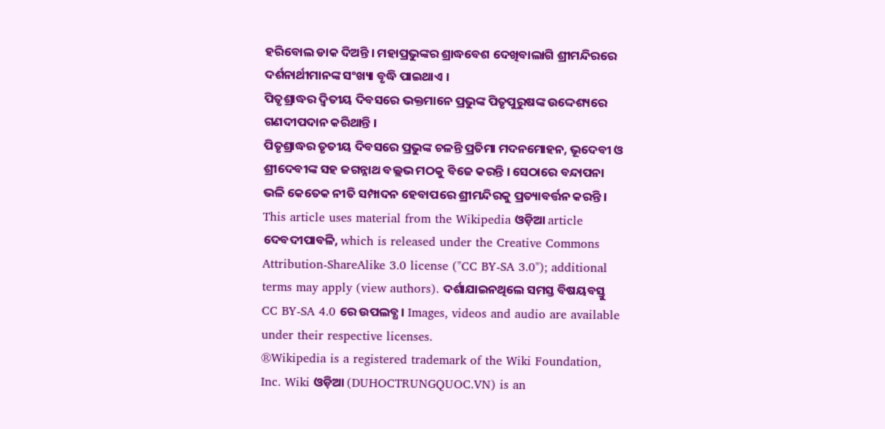ହରିବୋଲ ଡାକ ଦିଅନ୍ତି । ମହାପ୍ରଭୁଙ୍କର ଶ୍ରାଦ୍ଧବେଶ ଦେଖିବାଲାଗି ଶ୍ରୀମନ୍ଦିରରେ ଦର୍ଶନାର୍ଥୀମାନଙ୍କ ସଂଖ୍ୟା ବୃଦ୍ଧି ପାଇଥାଏ ।
ପିତୃଶ୍ରାଦ୍ଧର ଦ୍ୱିତୀୟ ଦିବସରେ ଭକ୍ତମାନେ ପ୍ରଭୁଙ୍କ ପିତୃପୁରୁଷଙ୍କ ଉଦ୍ଦେଶ୍ୟରେ ଗଣଦୀପଦାନ କରିଥାନ୍ତି ।
ପିତୃଶ୍ରାଦ୍ଧର ତୃତୀୟ ଦିବସରେ ପ୍ରଭୁଙ୍କ ଚଳନ୍ତି ପ୍ରତିମା ମଦନମୋହନ, ଭୂଦେବୀ ଓ ଶ୍ରୀଦେବୀଙ୍କ ସହ ଜଗନ୍ନାଥ ବଲ୍ଲଭ ମଠକୁ ବିଜେ କରନ୍ତି । ସେଠାରେ ବନ୍ଦାପନା ଭଳି କେତେକ ନୀତି ସମ୍ପାଦନ ହେବାପରେ ଶ୍ରୀମନ୍ଦିରକୁ ପ୍ରତ୍ୟାବର୍ତ୍ତନ କରନ୍ତି ।
This article uses material from the Wikipedia ଓଡ଼ିଆ article ଦେବଦୀପାବଳି, which is released under the Creative Commons Attribution-ShareAlike 3.0 license ("CC BY-SA 3.0"); additional terms may apply (view authors). ଦର୍ଶାଯାଇନଥିଲେ ସମସ୍ତ ବିଷୟବସ୍ତୁ CC BY-SA 4.0 ରେ ଉପଲବ୍ଧ । Images, videos and audio are available under their respective licenses.
®Wikipedia is a registered trademark of the Wiki Foundation, Inc. Wiki ଓଡ଼ିଆ (DUHOCTRUNGQUOC.VN) is an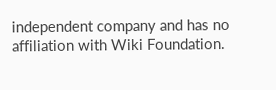independent company and has no affiliation with Wiki Foundation.